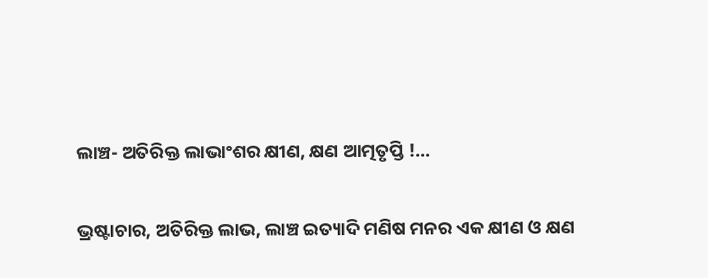ଲାଞ୍ଚ- ଅତିରିକ୍ତ ଲାଭାଂଶର କ୍ଷୀଣ, କ୍ଷଣ ଆତ୍ମତୃପ୍ତି !…

ଭ୍ରଷ୍ଟାଚାର, ଅତିରିକ୍ତ ଲାଭ, ଲାଞ୍ଚ ଇତ୍ୟାଦି ମଣିଷ ମନର ଏକ କ୍ଷୀଣ ଓ କ୍ଷଣ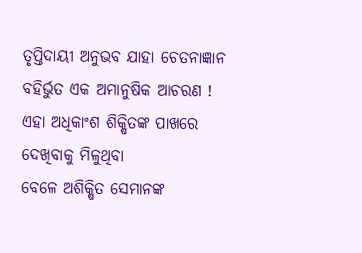ତୃପ୍ତିଦାୟୀ ଅନୁଭବ ଯାହା ଚେତନାଜ୍ଞାନ ବହିର୍ଭୁତ ଏକ ଅମାନୁଷିକ ଆଚରଣ !
ଏହା ଅଧିକାଂଶ ଶିକ୍ଷିତଙ୍କ ପାଖରେ ଦେଖିବାକୁ ମିଳୁଥିବା
ବେଳେ ଅଶିକ୍ଷିତ ସେମାନଙ୍କ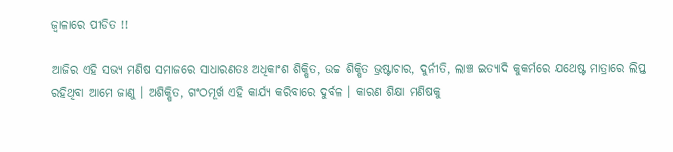ଜ୍ୱାଳାରେ ପୀଡିତ !!

ଆଜିର ଏହି ସଭ୍ୟ ମଣିଷ ସମାଜରେ ସାଧାରଣତଃ ଅଧିକାଂଶ ଶିକ୍ଷିତ, ଉଚ୍ଚ ଶିକ୍ଷିତ ଭ୍ରଷ୍ଟାଚାର, ଦୁର୍ନୀତି, ଲାଞ୍ଚ ଇତ୍ୟାଦି କୁକର୍ମରେ ଯଥେଷ୍ଟ ମାତ୍ରାରେ ଲିପ୍ତ ରହିଥିବା ଆମେ ଜାଣୁ । ଅଶିକ୍ଷିତ, ଗଂଠମୂର୍ଖ ଏହି କାର୍ଯ୍ୟ କରିବାରେ ଦୁର୍ବଳ । କାରଣ ଶିକ୍ଷା ମଣିଷକୁ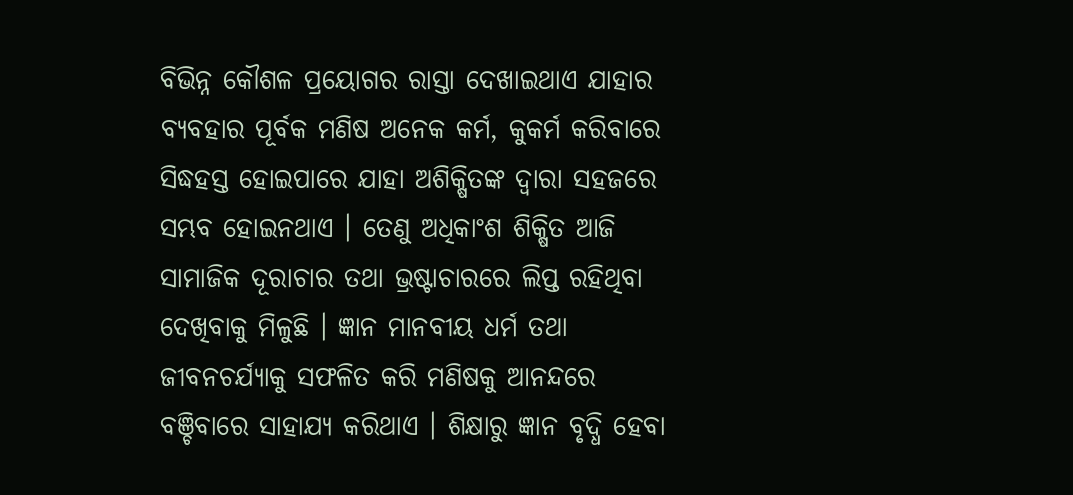ବିଭିନ୍ନ କୌଶଳ ପ୍ରୟୋଗର ରାସ୍ତା ଦେଖାଇଥାଏ ଯାହାର ବ୍ୟବହାର ପୂର୍ବକ ମଣିଷ ଅନେକ କର୍ମ, କୁକର୍ମ କରିବାରେ ସିଦ୍ଧହସ୍ତ ହୋଇପାରେ ଯାହା ଅଶିକ୍ଷିତଙ୍କ ଦ୍ୱାରା ସହଜରେ ସମ୍ଭବ ହୋଇନଥାଏ । ତେଣୁ ଅଧିକାଂଶ ଶିକ୍ଷିତ ଆଜି ସାମାଜିକ ଦୂରାଚାର ତଥା ଭ୍ରଷ୍ଟାଚାରରେ ଲିପ୍ତ ରହିଥିବା ଦେଖିବାକୁ ମିଳୁଛି । ଜ୍ଞାନ ମାନବୀୟ ଧର୍ମ ତଥା ଜୀବନଚର୍ଯ୍ୟାକୁ ସଫଳିତ କରି ମଣିଷକୁ ଆନନ୍ଦରେ ବଞ୍ଚିବାରେ ସାହାଯ୍ୟ କରିଥାଏ । ଶିକ୍ଷାରୁ ଜ୍ଞାନ ବୃଦ୍ଧି ହେବା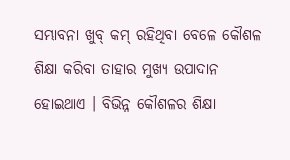ସମ୍ଭାବନା ଖୁବ୍ କମ୍ ରହିଥିବା ବେଳେ କୌଶଳ ଶିକ୍ଷା କରିବା ତାହାର ମୁଖ୍ୟ ଉପାଦାନ ହୋଇଥାଏ । ବିଭିନ୍ନ କୌଶଳର ଶିକ୍ଷା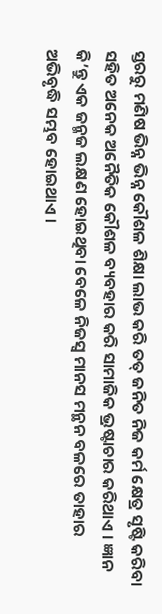ସ୍ତରରୁ ମଣିଷ ଭିନ୍ନ ଭିନ୍ନ କୌଶଳ ଶିକ୍ଷା ଲାଭ କରି ତତ୍ ଜନିତ ନିଜ କର୍ମ କ୍ଷେତ୍ର ସୃଷ୍ଟି କରିବା ସହିତ ଅନେକ ଅନୈତିକ କୌଶଳ ବ୍ୟବହାର କରି ସାମାଜିକ ଭ୍ରଷ୍ଟାଚାର କରିଥାଏ । ଜ୍ଞାନ କି’ନ୍ତୁ ଏକ ଜନ୍ମଜ ଲକ୍ଷଣ ହୋଇଥିବା ବେଳେ ନିଜସ୍ୱ ମାନସ ମନ୍ଥନ ବଳରେ ତାହାର ଅଭିବୃଦ୍ଧି ସମ୍ଭବ ହୋଇଥାଏ ।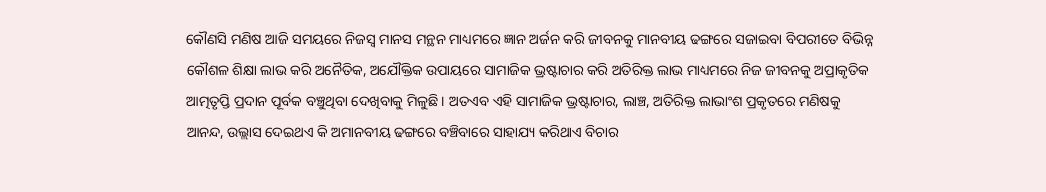କୌଣସି ମଣିଷ ଆଜି ସମୟରେ ନିଜସ୍ୱ ମାନସ ମନ୍ଥନ ମାଧ୍ୟମରେ ଜ୍ଞାନ ଅର୍ଜନ କରି ଜୀବନକୁ ମାନବୀୟ ଢଙ୍ଗରେ ସଜାଇବା ବିପରୀତେ ବିଭିନ୍ନ କୌଶଳ ଶିକ୍ଷା ଲାଭ କରି ଅନୈତିକ, ଅଯୌକ୍ତିକ ଉପାୟରେ ସାମାଜିକ ଭ୍ରଷ୍ଟାଚାର କରି ଅତିରିକ୍ତ ଲାଭ ମାଧ୍ୟମରେ ନିଜ ଜୀବନକୁ ଅପ୍ରାକୃତିକ ଆତ୍ମତୃପ୍ତି ପ୍ରଦାନ ପୂର୍ବକ ବଞ୍ଚୁଥିବା ଦେଖିବାକୁ ମିଳୁଛି । ଅତଏବ ଏହି ସାମାଜିକ ଭ୍ରଷ୍ଟାଚାର, ଲାଞ୍ଚ, ଅତିରିକ୍ତ ଲାଭାଂଶ ପ୍ରକୃତରେ ମଣିଷକୁ ଆନନ୍ଦ, ଉଲ୍ଲାସ ଦେଇଥଏ କି ଅମାନବୀୟ ଢଙ୍ଗରେ ବଞ୍ଚିବାରେ ସାହାଯ୍ୟ କରିଥାଏ ବିଚାର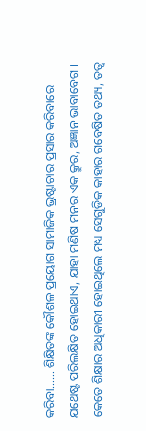କରିବା…… ଶିକ୍ଷିତଙ୍କ କୌଶଳ ପ୍ରୟୋଗ ସାମାଜିକ ଭ୍ରଷ୍ଟାଚାର ପ୍ରସାର କରିବାରେ ଯଥେଷ୍ଟ ପରିଲକ୍ଷିତ ହୋଇଥାଏ, ଯାହା ମଣିଷ ମନର ଏକ କ୍ରୁର, ଅଜ୍ଞାନ ଭାବାବେଗ । କେତେ ଶିକ୍ଷାର ଅଧିକାରୀ ହୋଇଥିଲେ ମଧ୍ୟ ସେଗୁଡିକ କାହାର ଗବେଷିତ ତଥ୍ୟ, ତତ୍ୱ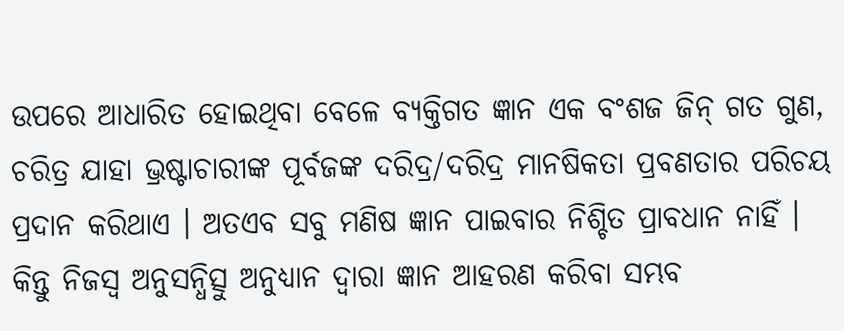ଉପରେ ଆଧାରିତ ହୋଇଥିବା ବେଳେ ବ୍ୟକ୍ତିଗତ ଜ୍ଞାନ ଏକ ବଂଶଜ ଜିନ୍ ଗତ ଗୁଣ, ଚରିତ୍ର ଯାହା ଭ୍ରଷ୍ଟାଚାରୀଙ୍କ ପୂର୍ବଜଙ୍କ ଦରିଦ୍ର/ଦରିଦ୍ର ମାନଷିକତା ପ୍ରବଣତାର ପରିଚୟ ପ୍ରଦାନ କରିଥାଏ । ଅତଏବ ସବୁ ମଣିଷ ଜ୍ଞାନ ପାଇବାର ନିଶ୍ଚିତ ପ୍ରାବଧାନ ନାହିଁ । କିନ୍ତୁ ନିଜସ୍ୱ ଅନୁସନ୍ଧିତ୍ସୁ ଅନୁଧ୍ୟାନ ଦ୍ୱାରା ଜ୍ଞାନ ଆହରଣ କରିବା ସମ୍ଭବ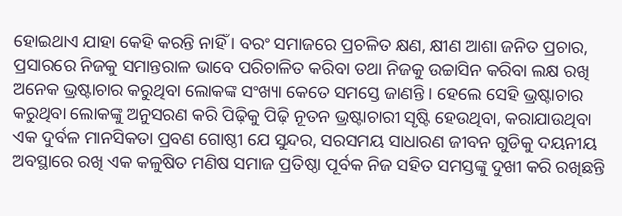ହୋଇଥାଏ ଯାହା କେହି କରନ୍ତି ନାହିଁ । ବରଂ ସମାଜରେ ପ୍ରଚଳିତ କ୍ଷଣ, କ୍ଷୀଣ ଆଶା ଜନିତ ପ୍ରଚାର, ପ୍ରସାରରେ ନିଜକୁ ସମାନ୍ତରାଳ ଭାବେ ପରିଚାଳିତ କରିବା ତଥା ନିଜକୁ ଉଚ୍ଚାସିନ କରିବା ଲକ୍ଷ ରଖି ଅନେକ ଭ୍ରଷ୍ଟାଚାର କରୁଥିବା ଲୋକଙ୍କ ସଂଖ୍ୟା କେତେ ସମସ୍ତେ ଜାଣନ୍ତି । ହେଲେ ସେହି ଭ୍ରଷ୍ଟାଚାର କରୁଥିବା ଲୋକଙ୍କୁ ଅନୁସରଣ କରି ପିଢ଼ିକୁ ପିଢ଼ି ନୂତନ ଭ୍ରଷ୍ଟାଚାରୀ ସୃଷ୍ଟି ହେଉଥିବା, କରାଯାଉଥିବା ଏକ ଦୁର୍ବଳ ମାନସିକତା ପ୍ରବଣ ଗୋଷ୍ଠୀ ଯେ ସୁନ୍ଦର, ସରସମୟ ସାଧାରଣ ଜୀବନ ଗୁଡିକୁ ଦୟନୀୟ ଅବସ୍ଥାରେ ରଖି ଏକ କଳୁଷିତ ମଣିଷ ସମାଜ ପ୍ରତିଷ୍ଠା ପୂର୍ବକ ନିଜ ସହିତ ସମସ୍ତଙ୍କୁ ଦୁଖୀ କରି ରଖିଛନ୍ତି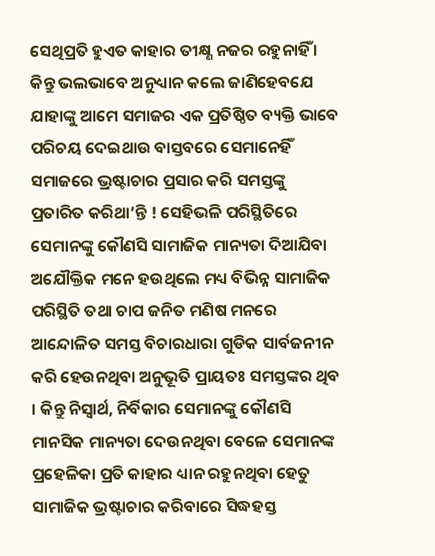ସେଥିପ୍ରତି ହୁଏତ କାହାର ତୀକ୍ଷ୍ଣ ନଜର ରହୁନାହିଁ । କିନ୍ତୁ ଭଲଭାବେ ଅନୁଧ୍ୟାନ କଲେ ଜାଣିହେବଯେ ଯାହାଙ୍କୁ ଆମେ ସମାଜର ଏକ ପ୍ରତିଷ୍ଠିତ ବ୍ୟକ୍ତି ଭାବେ ପରିଚୟ ଦେଇଥାଉ ବାସ୍ତବରେ ସେମାନେହିଁ ସମାଜରେ ଭ୍ରଷ୍ଟାଚାର ପ୍ରସାର କରି ସମସ୍ତଙ୍କୁ ପ୍ରତାରିତ କରିଥା’ନ୍ତି ! ସେହିଭଳି ପରିସ୍ଥିତିରେ ସେମାନଙ୍କୁ କୌଣସି ସାମାଜିକ ମାନ୍ୟତା ଦିଆଯିବା ଅଯୌକ୍ତିକ ମନେ ହଉଥିଲେ ମଧ୍ୟ ବିଭିନ୍ନ ସାମାଜିକ ପରିସ୍ଥିତି ତଥା ଚାପ ଜନିତ ମଣିଷ ମନରେ ଆନ୍ଦୋଳିତ ସମସ୍ତ ବିଚାରଧାରା ଗୁଡିକ ସାର୍ବଜନୀନ କରି ହେଉନଥିବା ଅନୁଭୂତି ପ୍ରାୟତଃ ସମସ୍ତଙ୍କର ଥିବ । କିନ୍ତୁ ନିସ୍ୱାର୍ଥ, ନିର୍ବିକାର ସେମାନଙ୍କୁ କୌଣସି ମାନସିକ ମାନ୍ୟତା ଦେଉନଥିବା ବେଳେ ସେମାନଙ୍କ ପ୍ରହେଳିକା ପ୍ରତି କାହାର ଧ୍ୟାନ ରହୁନଥିବା ହେତୁ ସାମାଜିକ ଭ୍ରଷ୍ଟାଚାର କରିବାରେ ସିଦ୍ଧହସ୍ତ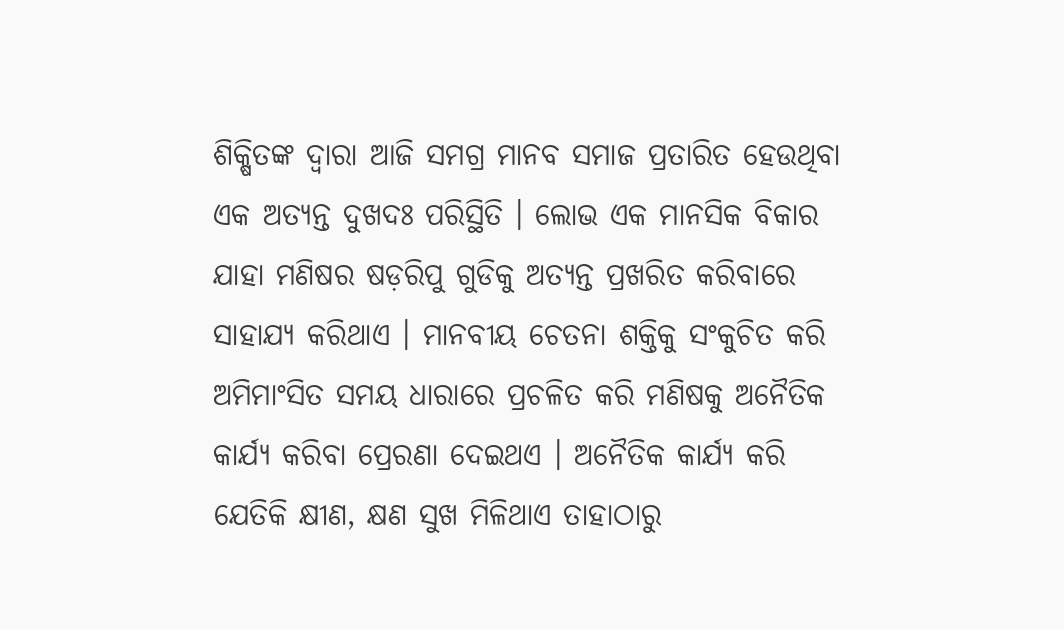ଶିକ୍ଷିତଙ୍କ ଦ୍ୱାରା ଆଜି ସମଗ୍ର ମାନବ ସମାଜ ପ୍ରତାରିତ ହେଉଥିବା ଏକ ଅତ୍ୟନ୍ତ ଦୁଖଦଃ ପରିସ୍ଥିତି । ଲୋଭ ଏକ ମାନସିକ ବିକାର ଯାହା ମଣିଷର ଷଡ଼ରିପୁ ଗୁଡିକୁ ଅତ୍ୟନ୍ତ ପ୍ରଖରିତ କରିବାରେ ସାହାଯ୍ୟ କରିଥାଏ । ମାନବୀୟ ଚେତନା ଶକ୍ତିକୁ ସଂକୁଚିତ କରି ଅମିମାଂସିତ ସମୟ ଧାରାରେ ପ୍ରଚଳିତ କରି ମଣିଷକୁ ଅନୈତିକ କାର୍ଯ୍ୟ କରିବା ପ୍ରେରଣା ଦେଇଥଏ । ଅନୈତିକ କାର୍ଯ୍ୟ କରି ଯେତିକି କ୍ଷୀଣ, କ୍ଷଣ ସୁଖ ମିଳିଥାଏ ତାହାଠାରୁ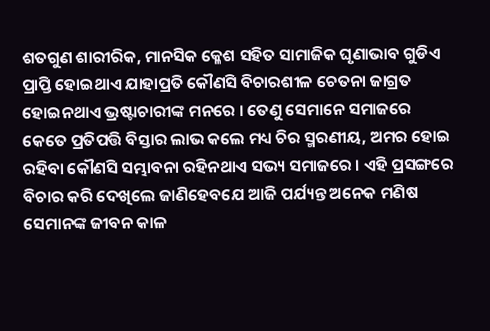ଶତଗୁଣ ଶାରୀରିକ, ମାନସିକ କ୍ଳେଶ ସହିତ ସାମାଜିକ ଘୃଣାଭାବ ଗୁଡିଏ ପ୍ରାପ୍ତି ହୋଇଥାଏ ଯାହାପ୍ରତି କୌଣସି ବିଚାରଶୀଳ ଚେତନା ଜାଗ୍ରତ ହୋଇନଥାଏ ଭ୍ରଷ୍ଟାଚାରୀଙ୍କ ମନରେ । ତେଣୁ ସେମାନେ ସମାଜରେ କେତେ ପ୍ରତିପତ୍ତି ବିସ୍ତାର ଲାଭ କଲେ ମଧ୍ୟ ଚିର ସ୍ମରଣୀୟ, ଅମର ହୋଇ ରହିବା କୌଣସି ସମ୍ଭାବନା ରହିନଥାଏ ସଭ୍ୟ ସମାଜରେ । ଏହି ପ୍ରସଙ୍ଗରେ ବିଚାର କରି ଦେଖିଲେ ଜାଣିହେବଯେ ଆଜି ପର୍ଯ୍ୟନ୍ତ ଅନେକ ମଣିଷ ସେମାନଙ୍କ ଜୀବନ କାଳ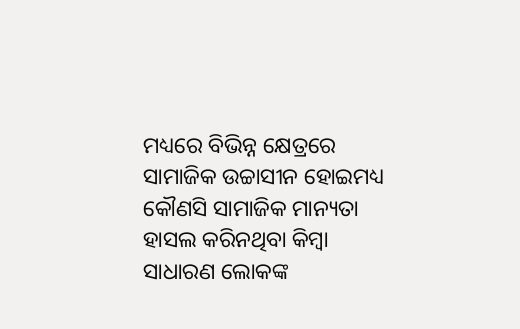ମଧ୍ୟରେ ବିଭିନ୍ନ କ୍ଷେତ୍ରରେ ସାମାଜିକ ଉଚ୍ଚାସୀନ ହୋଇମଧ୍ୟ କୌଣସି ସାମାଜିକ ମାନ୍ୟତା ହାସଲ କରିନଥିବା କିମ୍ବା ସାଧାରଣ ଲୋକଙ୍କ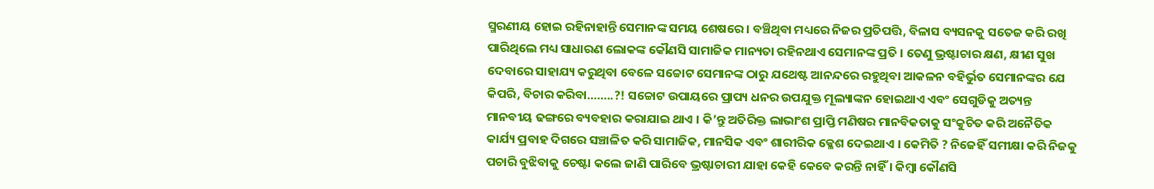ସ୍ମରଣୀୟ ହୋଇ ରହିନାହାନ୍ତି ସେମାନଙ୍କ ସମୟ ଶେଷରେ । ବଞ୍ଚିଥିବା ମଧ୍ୟରେ ନିଜର ପ୍ରତିପତ୍ତି, ବିଳାସ ବ୍ୟସନକୁ ସତେଜ କରି ରଖି ପାରିଥିଲେ ମଧ୍ୟ ସାଧାରଣ ଲୋକଙ୍କ କୌଣସି ସାମାଜିକ ମାନ୍ୟତା ରହିନଥାଏ ସେମାନଙ୍କ ପ୍ରତି । ତେଣୁ ଭ୍ରଷ୍ଟାଚାର କ୍ଷଣ, କ୍ଷୀଣ ସୁଖ ଦେବାରେ ସାହାଯ୍ୟ କରୁଥିବା ବେଳେ ସଚ୍ଚୋଟ ସେମାନଙ୍କ ଠାରୁ ଯଥେଷ୍ଟ ଆନନ୍ଦରେ ରହୁଥିବା ଆକଳନ ବହିର୍ଭୁତ ସେମାନଙ୍କର ଯେ କିପରି, ବିଚାର କରିବା……..?! ସଚ୍ଚୋଟ ଉପାୟରେ ପ୍ରାପ୍ୟ ଧନର ଉପଯୁକ୍ତ ମୂଲ୍ୟାଙ୍କନ ହୋଇଥାଏ ଏବଂ ସେଗୁଡିକୁ ଅତ୍ୟନ୍ତ ମାନବୀୟ ଢଙ୍ଗରେ ବ୍ୟବହାର କରାଯାଇ ଥାଏ । କି’ନ୍ତୁ ଅତିରିକ୍ତ ଲାଭାଂଶ ପ୍ରାପ୍ତି ମଣିଷର ମାନବିକତାକୁ ସଂକୁଚିତ କରି ଅନୈତିକ କାର୍ଯ୍ୟ ପ୍ରବାହ ଦିଗରେ ସଞ୍ଚାଳିତ କରି ସାମାଜିକ, ମାନସିକ ଏବଂ ଶାରୀରିକ କ୍ଳେଶ ଦେଇଥାଏ । କେମିତି ? ନିଜେହିଁ ସମୀକ୍ଷା କରି ନିଜକୁ ପଚାରି ବୁଝିବାକୁ ଚେଷ୍ଟା କଲେ ଜାଣି ପାରିବେ ଭ୍ରଷ୍ଟାଚାରୀ ଯାହା କେହି କେବେ କରନ୍ତି ନାହିଁ । କିମ୍ବା କୌଣସି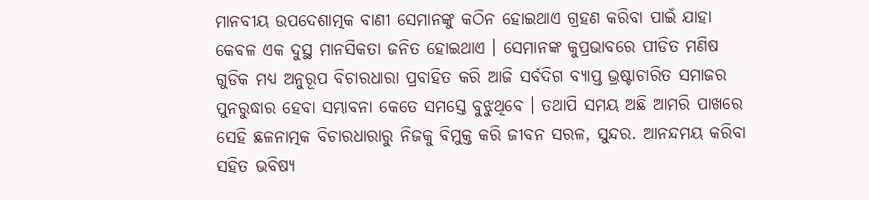ମାନବୀୟ ଉପଦେଶାତ୍ମକ ବାଣୀ ସେମାନଙ୍କୁ କଠିନ ହୋଇଥାଏ ଗ୍ରହଣ କରିବା ପାଇଁ ଯାହା କେବଳ ଏକ ଦୁସ୍ଥ ମାନସିକତା ଜନିତ ହୋଇଥାଏ । ସେମାନଙ୍କ କୁପ୍ରଭାବରେ ପୀଡିତ ମଣିଷ ଗୁଡିକ ମଧ୍ୟ ଅନୁରୂପ ବିଚାରଧାରା ପ୍ରବାହିତ କରି ଆଜି ସର୍ବଦିଗ ବ୍ୟାପ୍ତ ଭ୍ରଷ୍ଟାଚାରିତ ସମାଜର ପୁନରୁଦ୍ଧାର ହେବା ସମ୍ଭାବନା କେତେ ସମସ୍ତେ ବୁଝୁଥିବେ । ତଥାପି ସମୟ ଅଛି ଆମରି ପାଖରେ ସେହି ଛଳନାତ୍ମକ ବିଚାରଧାରାରୁ ନିଜକୁ ବିମୁକ୍ତ କରି ଜୀବନ ସରଳ, ସୁନ୍ଦର. ଆନନ୍ଦମୟ କରିବା ସହିତ ଭବିଷ୍ୟ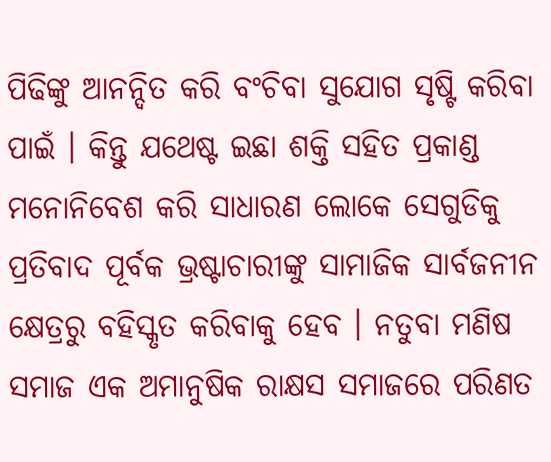ପିଢିଙ୍କୁ ଆନନ୍ଦିତ କରି ବଂଚିବା ସୁଯୋଗ ସୃଷ୍ଟି କରିବା ପାଇଁ । କିନ୍ତୁ ଯଥେଷ୍ଟ ଇଛା ଶକ୍ତି ସହିତ ପ୍ରକାଣ୍ଡ ମନୋନିବେଶ କରି ସାଧାରଣ ଲୋକେ ସେଗୁଡିକୁ ପ୍ରତିବାଦ ପୂର୍ବକ ଭ୍ରଷ୍ଟାଚାରୀଙ୍କୁ ସାମାଜିକ ସାର୍ବଜନୀନ କ୍ଷେତ୍ରରୁ ବହିସ୍କୃତ କରିବାକୁ ହେବ । ନତୁବା ମଣିଷ ସମାଜ ଏକ ଅମାନୁଷିକ ରାକ୍ଷସ ସମାଜରେ ପରିଣତ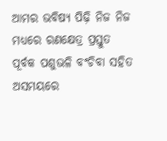ଆମର ଭବିଷ୍ୟ ପିଢ଼ି ନିଜ ନିଜ ମଧ୍ୟରେ ରଣକ୍ଷେତ୍ର ପ୍ରସ୍ତୁତ ପୂର୍ବକ ପଶୁଭଳି ବଂଚିବା ସହିତ ଅସମୟରେ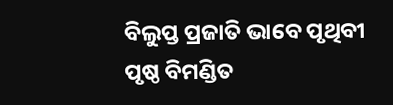ବିଲୁପ୍ତ ପ୍ରଜାତି ଭାବେ ପୃଥିବୀ ପୃଷ୍ଠ ବିମଣ୍ଡିତ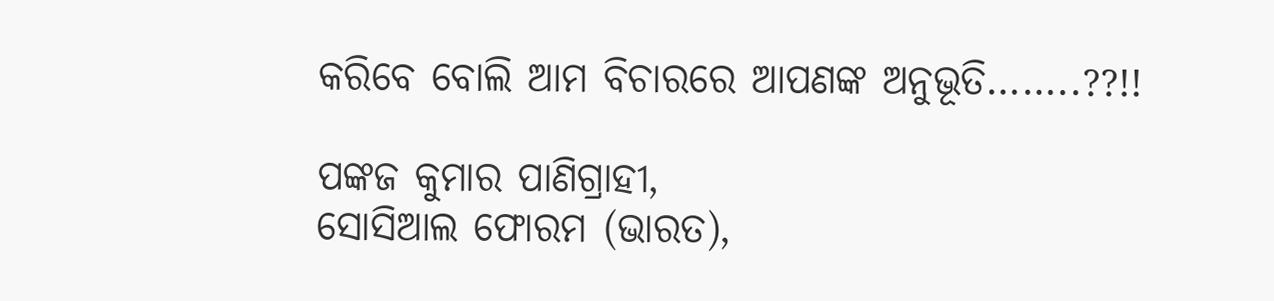କରିବେ ବୋଲି ଆମ ବିଚାରରେ ଆପଣଙ୍କ ଅନୁଭୂତି……..??!!

ପଙ୍କଜ କୁମାର ପାଣିଗ୍ରାହୀ,
ସୋସିଆଲ ଫୋରମ (ଭାରତ),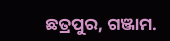ଛତ୍ରପୁର, ଗଞ୍ଜାମ.